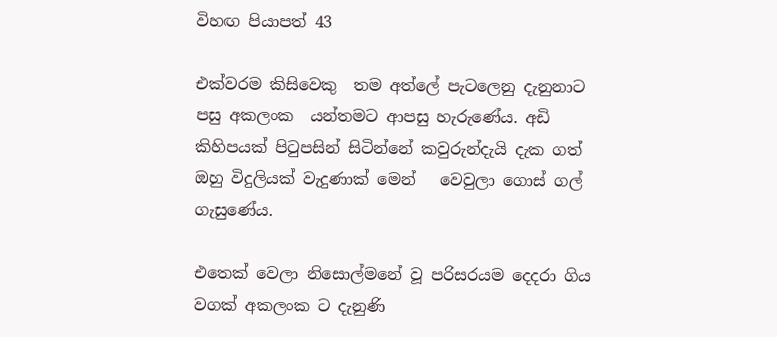විහඟ පියාපත් 43

එක්වරම කිසිවෙකු  තම අත්ලේ පැටලෙනු දැනුනාට පසු අකලංක  යන්තමට ආපසු හැරුණේය. අඩි කිහිපයක් පිටුපසින් සිටින්නේ කවුරුන්දැයි දැක ගත් ඔහු විදුලියක් වැදුණාක් මෙන්   වෙවුලා ගොස් ගල් ගැසුණේය.

එතෙක් වෙලා නිසොල්මනේ වූ පරිසරයම දෙදරා ගිය වගක් අකලංක ට දැනුණි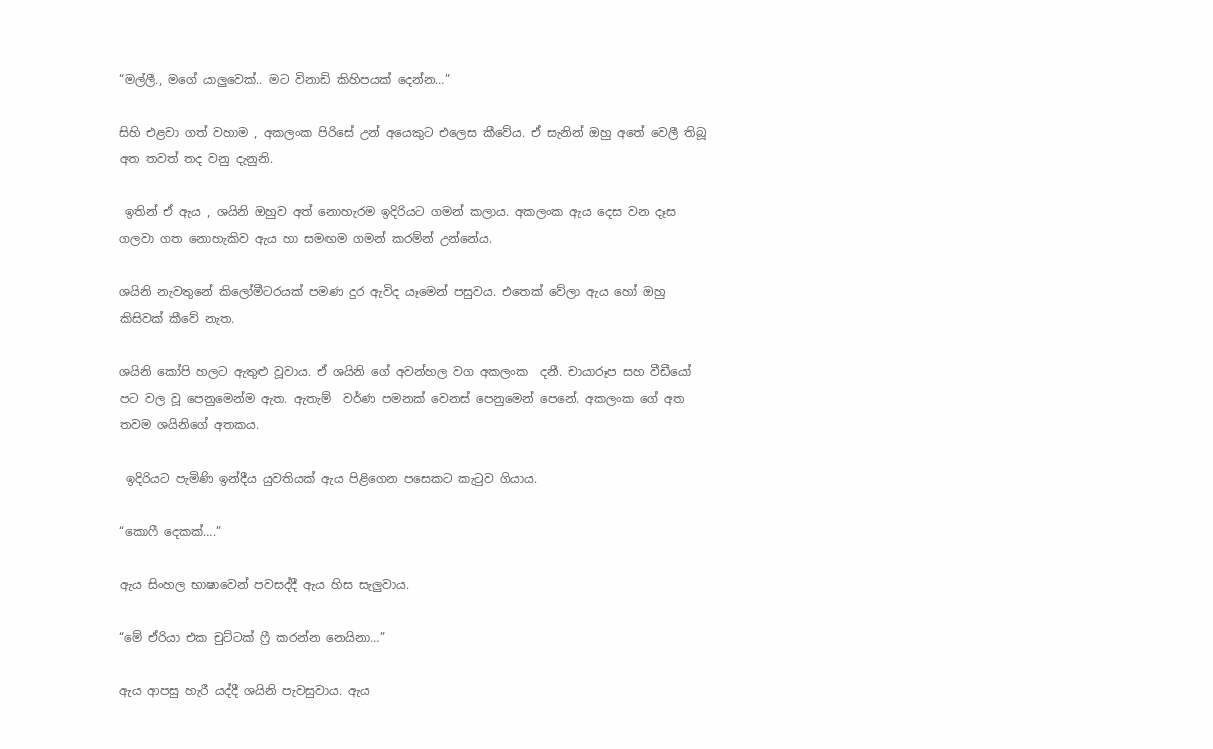“මල්ලී., මගේ යාලුවෙක්.. මට විනාඩි කිහිපයක් දෙන්න…”

සිහි එළවා ගත් වහාම , අකලංක පිරිසේ උන් අයෙකුට එලෙස කීවේය. ඒ සැනින් ඔහු අතේ වෙලී තිබූ අත තවත් තද වනු දැනුනි.

 ඉතින් ඒ ඇය , ශයිනි ඔහුව අත් නොහැරම ඉදිරියට ගමන් කලාය. අකලංක ඇය දෙස වන දෑස ගලවා ගත නොහැකිව ඇය හා සමඟම ගමන් කරම්න් උන්නේය.

ශයිනි නැවතුනේ කිලෝමීටරයක් පමණ දුර ඇවිද යෑමෙන් පසුවය. එතෙක් වේලා ඇය හෝ ඔහු  කිසිවක් කීවේ නැත.

ශයිනි කෝපි හලට ඇතුළු වූවාය. ඒ ශයිනි ගේ අවන්හල වග අකලංක  දනී. චායාරූප සහ වීඩීයෝ පට වල වූ පෙනුමෙන්ම ඇත. ඇතැම්  වර්ණ පමනක් වෙනස් පෙනුමෙන් පෙනේ. අකලංක ගේ අත තවම ශයිනිගේ අතකය.

 ඉදිරියට පැමිණි ඉන්දීය යුවතියක් ඇය පිළිගෙන පසෙකට කැටුව ගියාය.

“කොෆී දෙකක්….”

ඇය සිංහල භාෂාවෙන් පවසද්දී ඇය හිස සැලුවාය.

“මේ ඒරියා එක චුට්ටක් ෆ්‍රී කරන්න නෙයිනා…”

ඇය ආපසු හැරී යද්දී ශයිනි පැවසුවාය. ඇය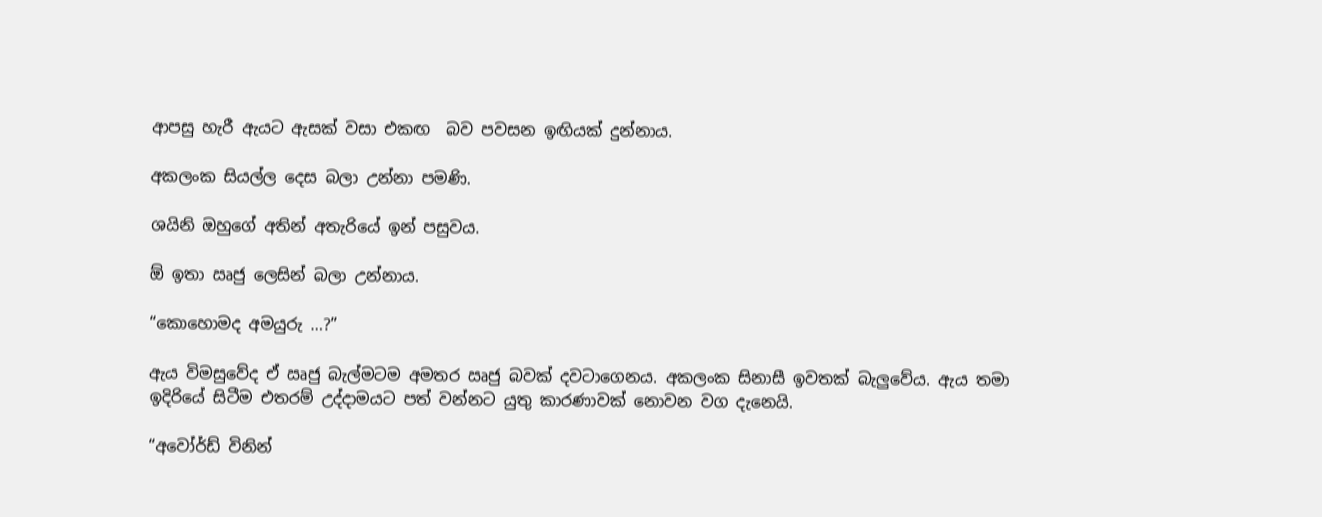ආපසු හැරී ඇයට ඇසක් වසා එකඟ  බව පවසන ඉඟියක් දුන්නාය.

අකලංක සියල්ල දෙස බලා උන්නා පමණි.

ශයිනි ඔහුගේ අතින් අතැරියේ ඉන් පසුවය.

ඕ ඉතා ඍජු ලෙසින් බලා උන්නාය.

“කොහොමද අමයුරු …?”

ඇය විමසුවේද ඒ ඍජු බැල්මටම අමතර ඍජු බවක් දවටාගෙනය. අකලංක සිනාසී ඉවතක් බැලුවේය. ඇය තමා ඉදිරියේ සිටීම එතරම් උද්දාමයට පත් වන්නට යුතු කාරණාවක් නොවන වග දැනෙයි.

“අවෝර්ඩ් විනින්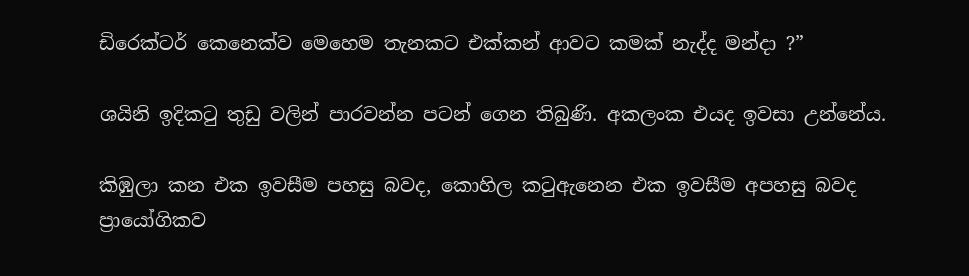ඩිරෙක්ටර් කෙනෙක්ව මෙහෙම තැනකට එක්කන් ආවට කමක් නැද්ද මන්දා ?”

ශයිනි ඉදිකටු තුඩු වලින් පාරවන්න පටන් ගෙන තිබුණි. අකලංක එයද ඉවසා උන්නේය.

කිඹුලා කන එක ඉවසීම පහසු බවද, කොහිල කටුඇනෙන එක ඉවසීම අපහසු බවද ප්‍රායෝගිකව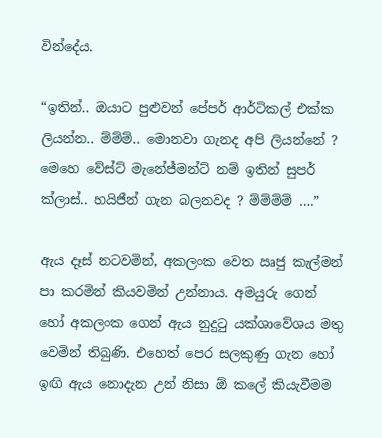වින්දේය.

“ඉතින්.. ඔයාට පුළුවන් පේපර් ආර්ටිකල් එක්ක ලියන්න.. ම්ම්ම්.. මොනවා ගැනද අපි ලියන්නේ ? මෙහෙ වේස්ට් මැනේජ්මන්ට් නම් ඉතින් සුපර් ක්ලාස්.. හයිජීන් ගැන බලනවද ? ම්ම්ම්ම් ….”

ඇය දෑස් නටවමින්, අකලංක වෙත ඍජු කැල්මන් පා කරමින් කියවමින් උන්නාය. අමයුරු ගෙන් හෝ අකලංක ගෙන් ඇය නුදුටු යක්ශාවේශය මතු වෙමින් තිබුණි. එහෙත් පෙර සලකුණු ගැන හෝ ඉඟි ඇය නොදැන උන් නිසා ඕ කලේ කියැවීමම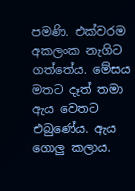පමණි. එක්වරම අකලංක නැගිට ගත්තේය. මේසය මතට දෑත් තමා ඇය වෙතට එබුණේය. ඇය ගොලු කලාය.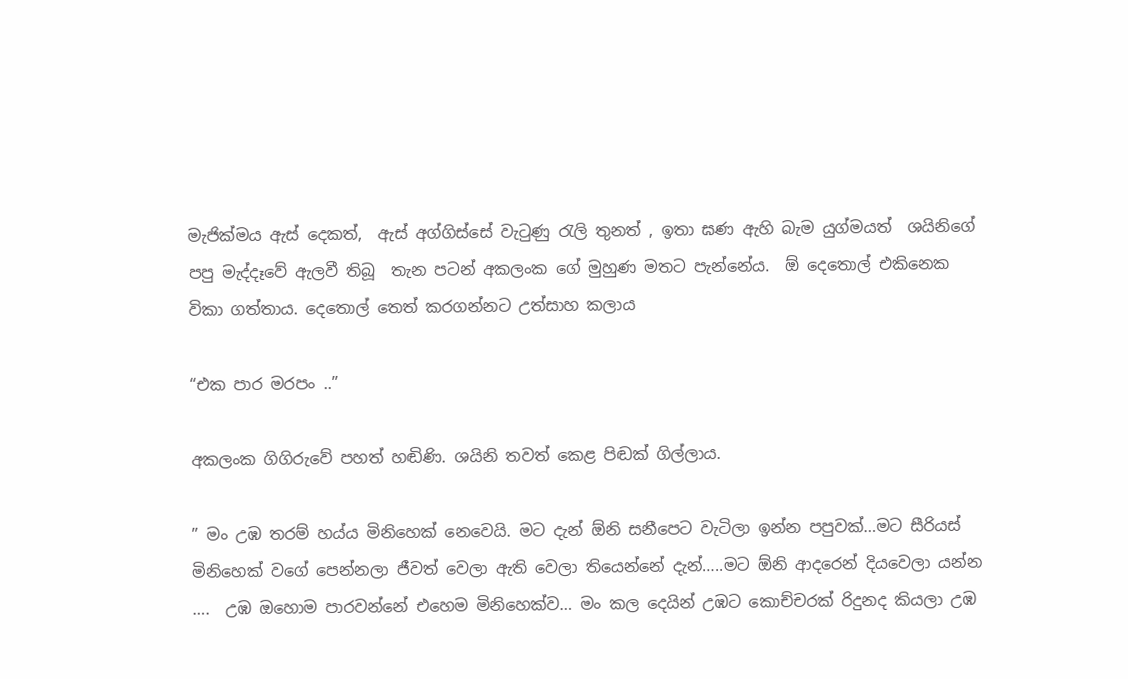මැජික්මය ඇස් දෙකත්,  ඇස් අග්ගිස්සේ වැටුණු රැලි තුනත් , ඉතා ඝණ ඇහි බැම යුග්මයත්  ශයිනිගේ පපු මැද්දෑවේ ඇලවී තිබූ  තැන පටන් අකලංක ගේ මුහුණ මතට පැන්නේය.  ඕ දෙතොල් එකිනෙක විකා ගත්තාය. දෙතොල් තෙත් කරගන්නට උත්සාහ කලාය

“එක පාර මරපං ..”

අකලංක ගිගිරුවේ පහත් හඬිණි. ශයිනි තවත් කෙළ පිඬක් ගිල්ලාය.

” මං උඹ තරම් හය්ය මිනිහෙක් නෙවෙයි. මට දැන් ඕනි සනීපෙට වැටිලා ඉන්න පපුවක්…මට සීරියස් මිනිහෙක් වගේ පෙන්නලා ජීවත් වෙලා ඇති වෙලා තියෙන්නේ දැන්…..මට ඕනි ආදරෙන් දියවෙලා යන්න ….  උඹ ඔහොම පාරවන්නේ එහෙම මිනිහෙක්ව… මං කල දෙයින් උඹට කොච්චරක් රිදුනද කියලා උඹ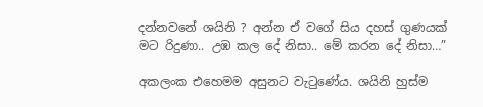දන්නවනේ ශයිනි ? අන්න ඒ වගේ සිය දහස් ගුණයක් මට රිදුණා.. උඹ කල දේ නිසා.. මේ කරන දේ නිසා…”

අකලංක එහෙමම අසුනට වැටුණේය. ශයිනි හුස්ම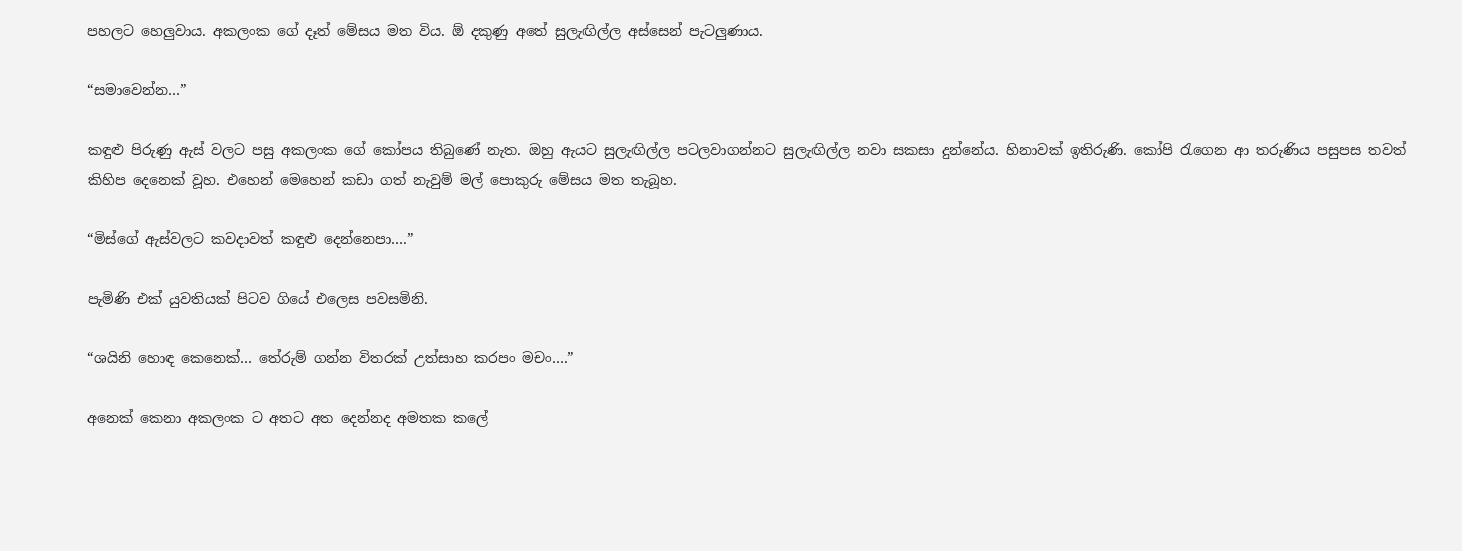පහලට හෙලුවාය. අකලංක ගේ දෑත් මේසය මත විය. ඕ දකුණු අතේ සුලැඟිල්ල අස්සෙන් පැටලුණාය.

“සමාවෙන්න…”

කඳුළු පිරුණු ඇස් වලට පසු අකලංක ගේ කෝපය තිබුණේ නැත. ඔහු ඇයට සුලැඟිල්ල පටලවාගන්නට සුලැඟිල්ල නවා සකසා දුන්නේය. හිනාවක් ඉතිරුණි. කෝපි රැගෙන ආ තරුණිය පසුපස තවත් කිහිප දෙනෙක් වූහ. එහෙන් මෙහෙන් කඩා ගත් නැවුම් මල් පොකුරු මේසය මත තැබූහ.

“මිස්ගේ ඇස්වලට කවදාවත් කඳුළු දෙන්නෙපා….”

පැමිණි එක් යුවතියක් පිටව ගියේ එලෙස පවසමිනි.

“ශයිනි හොඳ කෙනෙක්… තේරුම් ගන්න විතරක් උත්සාහ කරපං මචං….”

අනෙක් කෙනා අකලංක ට අතට අත දෙන්නද අමතක කලේ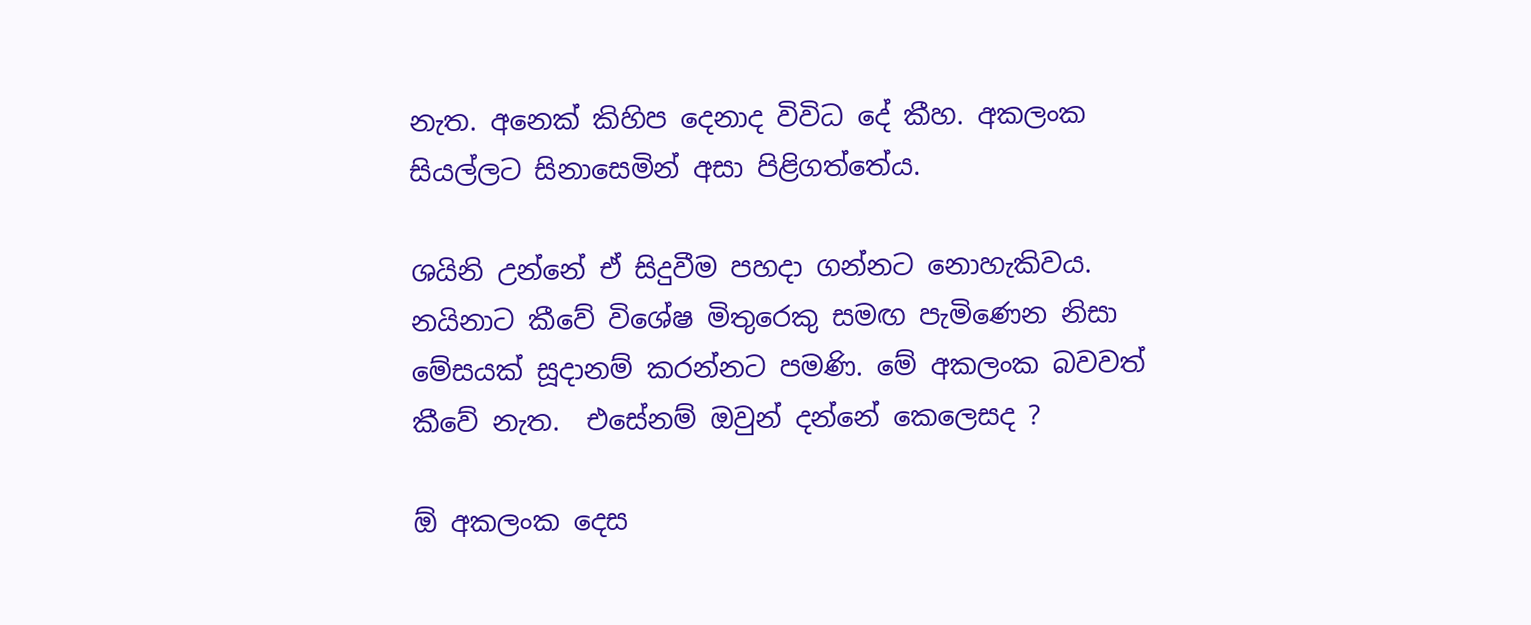නැත. අනෙක් කිහිප දෙනාද විවිධ දේ කීහ. අකලංක සියල්ලට සිනාසෙමින් අසා පිළිගත්තේය.

ශයිනි උන්නේ ඒ සිදුවීම පහදා ගන්නට නොහැකිවය. නයිනාට කීවේ විශේෂ මිතුරෙකු සමඟ පැමිණෙන නිසා මේසයක් සූදානම් කරන්නට පමණි. මේ අකලංක බවවත් කීවේ නැත.  එසේනම් ඔවුන් දන්නේ කෙලෙසද ?

ඕ අකලංක දෙස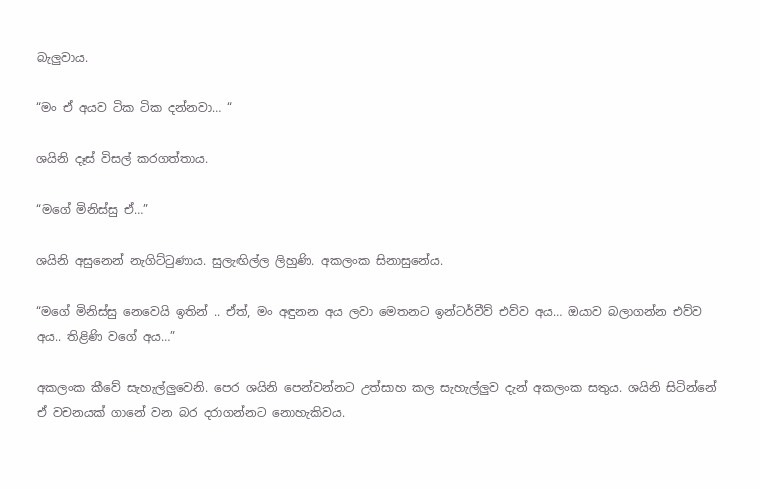බැලුවාය.

“මං ඒ අයව ටික ටික දන්නවා… “

ශයිනි දෑස් විසල් කරගත්තාය.

“මගේ මිනිස්සු ඒ…”

ශයිනි අසුනෙන් නැගිට්ටුණාය. සුලැඟිල්ල ලිහුණි. අකලංක සිනාසුනේය.

“මගේ මිනිස්සු නෙවෙයි ඉතින් .. ඒත්, මං අඳුනන අය ලවා මෙතනට ඉන්ටර්වීව් එව්ව අය… ඔයාව බලාගන්න එව්ව අය.. තිළිණි වගේ අය…”

අකලංක කීවේ සැහැල්ලුවෙනි. පෙර ශයිනි පෙන්වන්නට උත්සාහ කල සැහැල්ලුව දැන් අකලංක සතුය. ශයිනි සිටින්නේ ඒ වචනයක් ගානේ වන බර දරාගන්නට නොහැකිවය.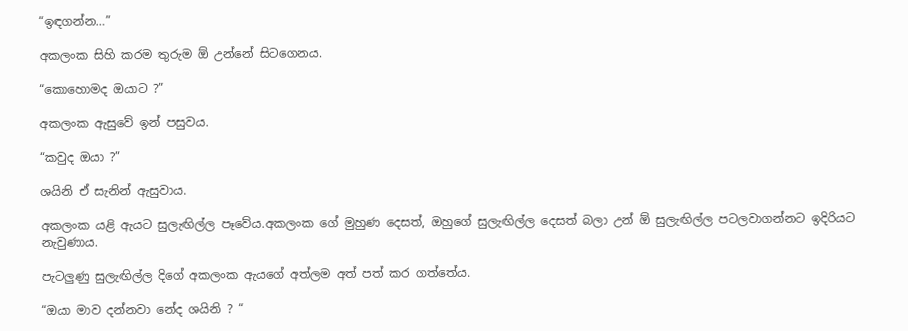“ඉඳගන්න…”

අකලංක සිහි කරම තුරුම ඕ උන්නේ සිටගෙනය.

“කොහොමද ඔයාට ?”

අකලංක ඇසුවේ ඉන් පසුවය.

“කවුද ඔයා ?”

ශයිනි ඒ සැනින් ඇසුවාය.

අකලංක යළි ඇයට සුලැඟිල්ල පෑවේය.අකලංක ගේ මුහුණ දෙසත්, ඔහුගේ සුලැඟිල්ල දෙසත් බලා උන් ඕ සුලැඟිල්ල පටලවාගන්නට ඉදිරියට නැවුණාය.

පැටලුණු සුලැඟිල්ල දිගේ අකලංක ඇයගේ අත්ලම අත් පත් කර ගත්තේය.

“ඔයා මාව දන්නවා නේද ශයිනි ? “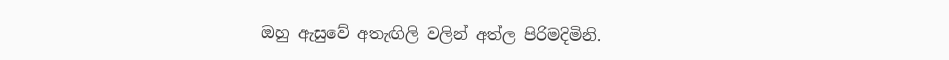ඔහු ඇසුවේ අතැඟිලි වලින් අත්ල පිරිමදිමිනි.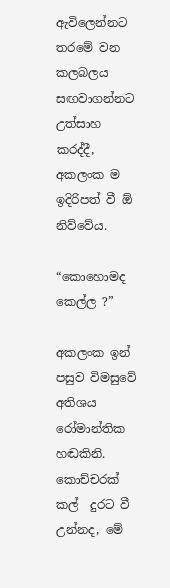ඇවිලෙන්නට තරමේ වන කලබලය සඟවාගන්නට උත්සාහ කරද්දී, අකලංක ම ඉදිරිපත් වී ඕ නිව්වේය.

“කොහොමද කෙල්ල ?”

අකලංක ඉන් පසුව විමසුවේ අතිශය  රෝමාන්තික හඬකිනි. කොච්චරක් කල්  දුරට වී උන්නද, මේ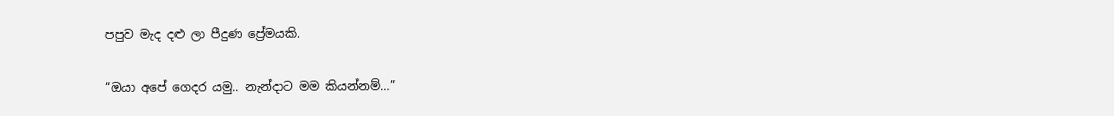පපුව මැද දළු ලා පීදුණ ප්‍රේමයකි.

“ඔයා අපේ ගෙදර යමු.. නැන්දාට මම කියන්නම්…”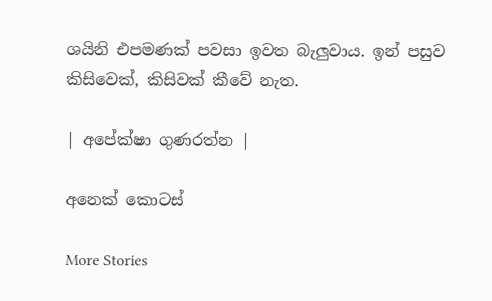ශයිනි එපමණක් පවසා ඉවත බැලුවාය. ඉන් පසුව කිසිවෙක්, කිසිවක් කීවේ නැත.

| අපේක්ෂා ගුණරත්න |

අනෙක් කොටස්

More Stories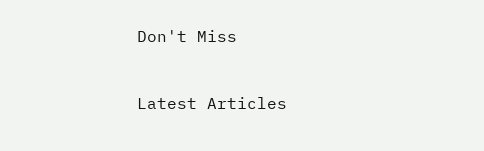Don't Miss


Latest Articles